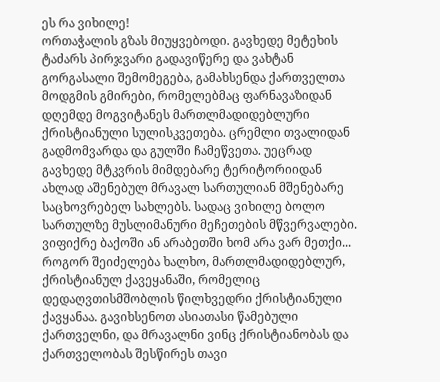ეს რა ვიხილე!
ორთაჭალის გზას მიუყვებოდი. გავხედე მეტეხის ტაძარს პირჯვარი გადავიწერე და ვახტან გორგასალი შემომეგება, გამახსენდა ქართველთა მოდგმის გმირები, რომელებმაც ფარნავაზიდან დღემდე მოგვიტანეს მართლმადიდებლური ქრისტიანული სულისკვეთება. ცრემლი თვალიდან გადმომვარდა და გულში ჩამეწვეთა. უეცრად გავხედე მტკვრის მიმდებარე ტერიტორიიდან ახლად აშენებულ მრავალ სართულიან მშენებარე საცხოვრებელ სახლებს. სადაც ვიხილე ბოლო სართულზე მუსლიმანური მეჩეთების მწვერვალები. ვიფიქრე ბაქოში ან არაბეთში ხომ არა ვარ მეთქი...
როგორ შეიძელება ხალხო, მართლმადიდებლურ, ქრისტიანულ ქავეყანაში, რომელიც დედაღვთისმშობლის წილხვედრი ქრისტიანული ქავყანაა. გავიხსენოთ ასიათასი წამებული ქართველნი, და მრავალნი ვინც ქრისტიანობას და ქართველობას შესწირეს თავი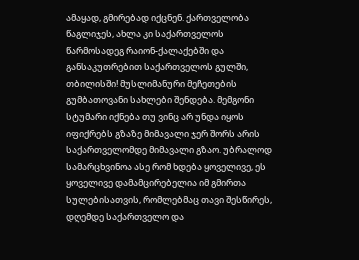ამაყად, გმირებად იქცნენ. ქართველობა წაგლიჯეს, ახლა კი საქართველოს წარმოსადეგ რაიონ-ქალაქებში და განსაკუთრებით საქართველოს გულში, თბილისში! მუსლიმანური მეჩეთების გუმბათოვანი სახლები შენდება. მემგონი სტუმარი იქნება თუ ვინც არ უნდა იყოს იფიქრებს გზაზე მიმავალი ჯერ შორს არის საქართველომდე მიმავალი გზაო. უბრალოდ სამარცხვინოა ასე რომ ხდება ყოველივე, ეს ყოველივე დამამცირებელია იმ გმირთა სულებისათვის, რომლებმაც თავი შესწირეს, დღემდე საქართველო და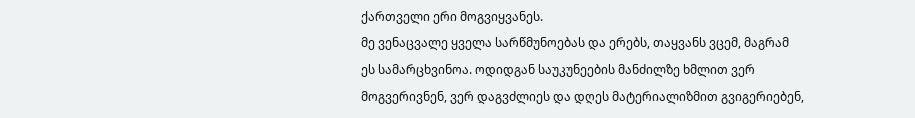ქართველი ერი მოგვიყვანეს.
მე ვენაცვალე ყველა სარწმუნოებას და ერებს, თაყვანს ვცემ, მაგრამ ეს სამარცხვინოა. ოდიდგან საუკუნეების მანძილზე ხმლით ვერ მოგვერივნენ, ვერ დაგვძლიეს და დღეს მატერიალიზმით გვიგერიებენ,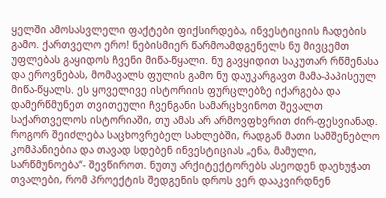ყელში ამოსასვლელი ფაქტები ფიქსირდება, ინვესტიციის ჩადების გამო. ქართველო ერო! ნებისმიერ წარმოამდგენელს ნუ მივცემთ უფლებას გაყიდოს ჩვენი მიწა-წყალი. ნუ გავყიდით საკუთარ რწმენასა და ეროვნებას, მომავალს ფულის გამო ნუ დაუკარგავთ მამა-პაპისეულ მიწა-წყალს. ეს ყოველივე ისტორიის ფურცლებზე იქარგება და დამერწმუნეთ თვითეული ჩვენგანი სამარცხვინოთ შევალთ საქართველოს ისტორიაში, თუ ამას არ არმოვფხვრით ძირ-ფესვიანად. როგორ შეიძლება საცხოვრებელ სახლებში, რადგან მათი სამშენებლო კომპანიებია და თავად სდებენ ინვესტიციას „ენა, მამული, სარწმუნოება“- შევწიროთ. ნუთუ არქიტექტორებს ასეოდენ დაეხუჭათ თვალები, რომ პროექტის შედგენის დროს ვერ დააკვირდნენ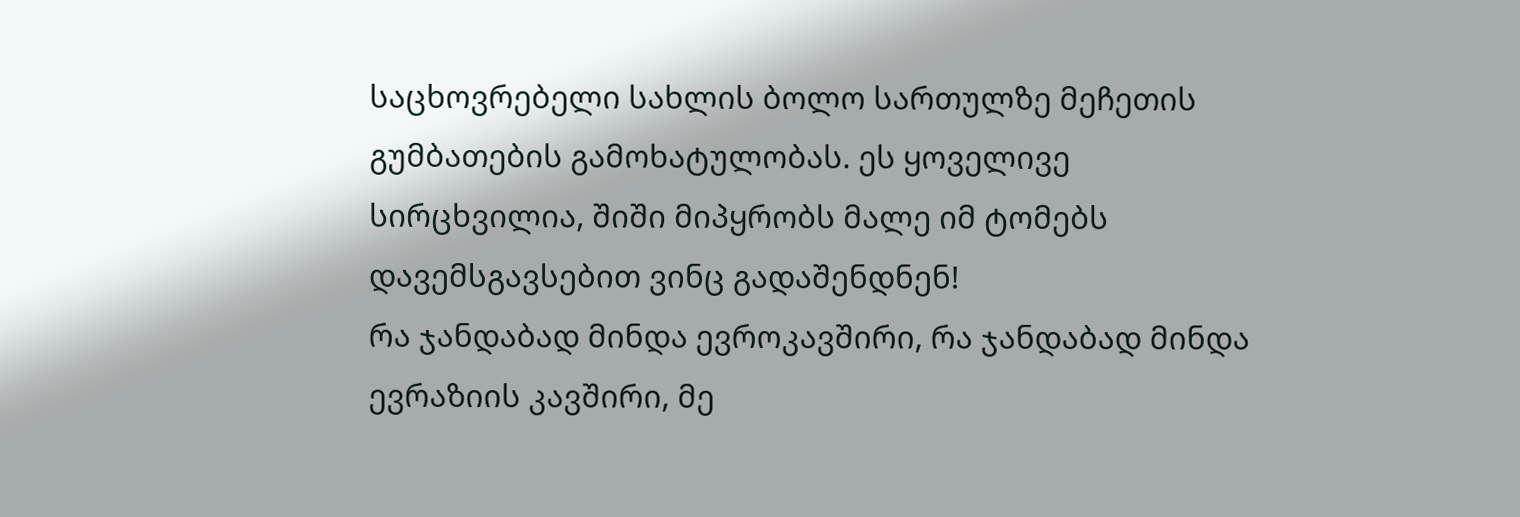საცხოვრებელი სახლის ბოლო სართულზე მეჩეთის გუმბათების გამოხატულობას. ეს ყოველივე სირცხვილია, შიში მიპყრობს მალე იმ ტომებს დავემსგავსებით ვინც გადაშენდნენ!
რა ჯანდაბად მინდა ევროკავშირი, რა ჯანდაბად მინდა ევრაზიის კავშირი, მე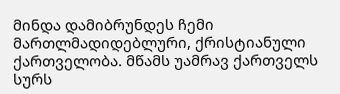მინდა დამიბრუნდეს ჩემი მართლმადიდებლური, ქრისტიანული ქართველობა. მწამს უამრავ ქართველს სურს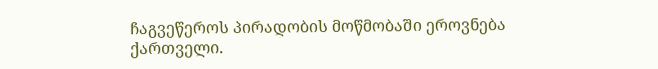ჩაგვეწეროს პირადობის მოწმობაში ეროვნება ქართველი.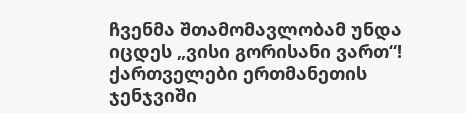ჩვენმა შთამომავლობამ უნდა იცდეს „ვისი გორისანი ვართ“! ქართველები ერთმანეთის ჯენჯვიში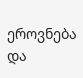ეროვნება და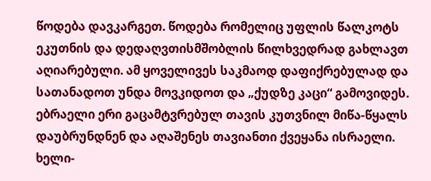წოდება დავკარგეთ. წოდება რომელიც უფლის წალკოტს ეკუთნის და დედაღვთისმშობლის წილხვედრად გახლავთ აღიარებული. ამ ყოველივეს საკმაოდ დაფიქრებულად და სათანადოთ უნდა მოვკიდოთ და „ქუდზე კაცი“ გამოვიდეს. ებრაელი ერი გაცამტვრებულ თავის კუთვნილ მიწა-წყალს დაუბრუნდნენ და აღაშენეს თავიანთი ქვეყანა ისრაელი.
ხელი-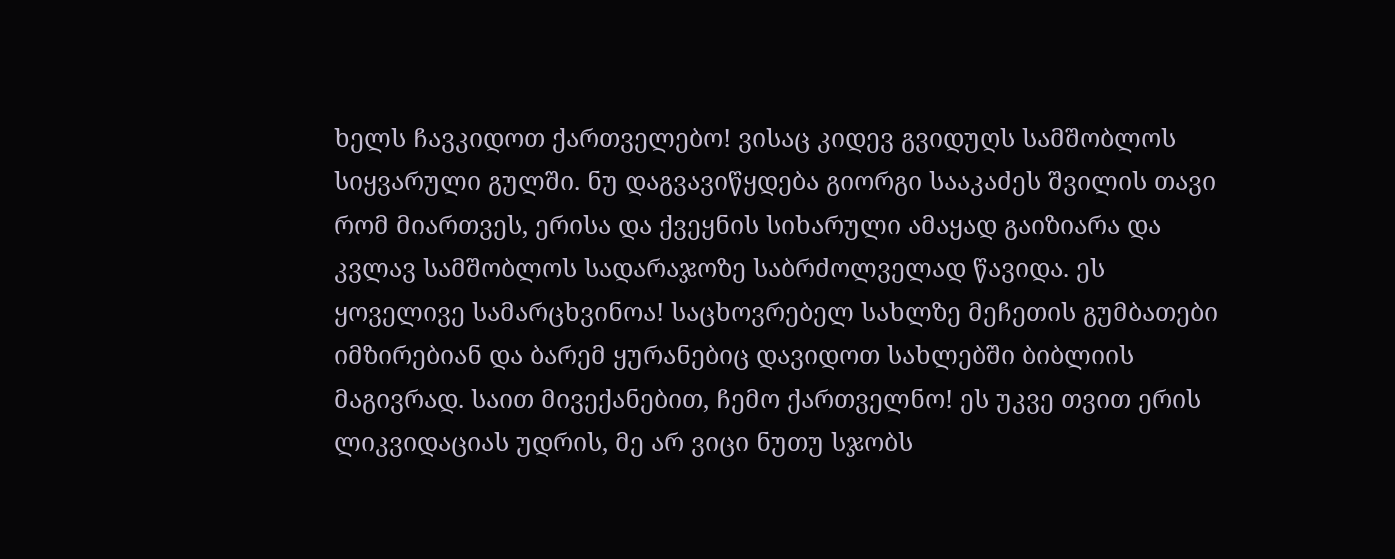ხელს ჩავკიდოთ ქართველებო! ვისაც კიდევ გვიდუღს სამშობლოს სიყვარული გულში. ნუ დაგვავიწყდება გიორგი სააკაძეს შვილის თავი რომ მიართვეს, ერისა და ქვეყნის სიხარული ამაყად გაიზიარა და კვლავ სამშობლოს სადარაჯოზე საბრძოლველად წავიდა. ეს ყოველივე სამარცხვინოა! საცხოვრებელ სახლზე მეჩეთის გუმბათები იმზირებიან და ბარემ ყურანებიც დავიდოთ სახლებში ბიბლიის მაგივრად. საით მივექანებით, ჩემო ქართველნო! ეს უკვე თვით ერის ლიკვიდაციას უდრის, მე არ ვიცი ნუთუ სჯობს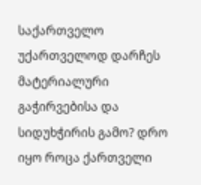საქართველო უქართველოდ დარჩეს მატერიალური გაჭირვებისა და სიდუხჭირის გამო? დრო იყო როცა ქართველი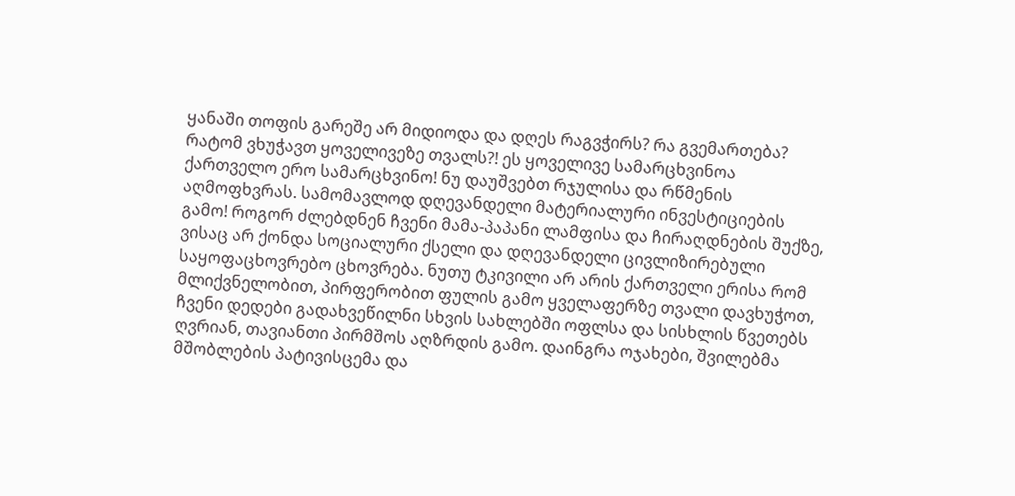ყანაში თოფის გარეშე არ მიდიოდა და დღეს რაგვჭირს? რა გვემართება? რატომ ვხუჭავთ ყოველივეზე თვალს?! ეს ყოველივე სამარცხვინოა ქართველო ერო სამარცხვინო! ნუ დაუშვებთ რჯულისა და რწმენის აღმოფხვრას. სამომავლოდ დღევანდელი მატერიალური ინვესტიციების გამო! როგორ ძლებდნენ ჩვენი მამა-პაპანი ლამფისა და ჩირაღდნების შუქზე, ვისაც არ ქონდა სოციალური ქსელი და დღევანდელი ცივლიზირებული საყოფაცხოვრებო ცხოვრება. ნუთუ ტკივილი არ არის ქართველი ერისა რომ მლიქვნელობით, პირფერობით ფულის გამო ყველაფერზე თვალი დავხუჭოთ, ჩვენი დედები გადახვეწილნი სხვის სახლებში ოფლსა და სისხლის წვეთებს ღვრიან, თავიანთი პირმშოს აღზრდის გამო. დაინგრა ოჯახები, შვილებმა მშობლების პატივისცემა და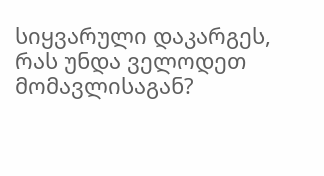სიყვარული დაკარგეს, რას უნდა ველოდეთ მომავლისაგან?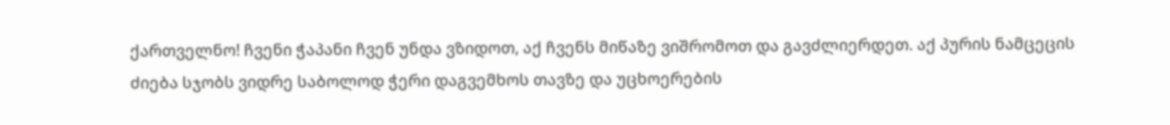ქართველნო! ჩვენი ჭაპანი ჩვენ უნდა ვზიდოთ, აქ ჩვენს მიწაზე ვიშრომოთ და გავძლიერდეთ. აქ პურის ნამცეცის ძიება სჯობს ვიდრე საბოლოდ ჭერი დაგვემხოს თავზე და უცხოერების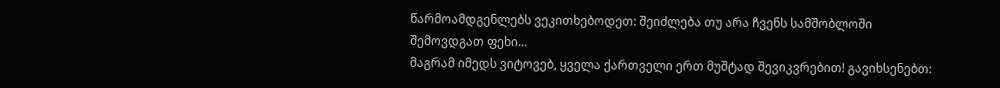წარმოამდგენლებს ვეკითხებოდეთ: შეიძლება თუ არა ჩვენს სამშობლოში შემოვდგათ ფეხი...
მაგრამ იმედს ვიტოვებ, ყველა ქართველი ერთ მუშტად შევიკვრებით! გავიხსენებთ: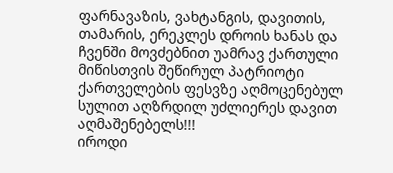ფარნავაზის, ვახტანგის, დავითის, თამარის, ერეკლეს დროის ხანას და ჩვენში მოვძებნით უამრავ ქართული მიწისთვის შეწირულ პატრიოტი ქართველების ფესვზე აღმოცენებულ სულით აღზრდილ უძლიერეს დავით აღმაშენებელს!!!
იროდი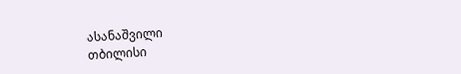ასანაშვილი
თბილისი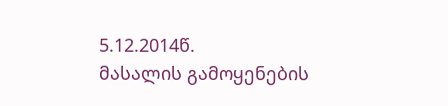5.12.2014წ.
მასალის გამოყენების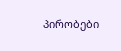პირობები